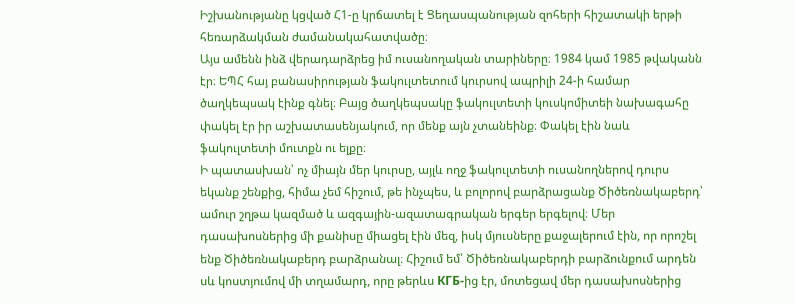Իշխանությանը կցված Հ1-ը կրճատել է Ցեղասպանության զոհերի հիշատակի երթի հեռարձակման ժամանակահատվածը։
Այս ամենն ինձ վերադարձրեց իմ ուսանողական տարիները։ 1984 կամ 1985 թվականն էր։ ԵՊՀ հայ բանասիրության ֆակուլտետում կուրսով ապրիլի 24-ի համար ծաղկեպսակ էինք գնել։ Բայց ծաղկեպսակը ֆակուլտետի կուսկոմիտեի նախագահը փակել էր իր աշխատասենյակում, որ մենք այն չտանեինք։ Փակել էին նաև ֆակուլտետի մուտքն ու ելքը։
Ի պատասխան՝ ոչ միայն մեր կուրսը, այլև ողջ ֆակուլտետի ուսանողներով դուրս եկանք շենքից, հիմա չեմ հիշում, թե ինչպես, և բոլորով բարձրացանք Ծիծեռնակաբերդ՝ ամուր շղթա կազմած և ազգային-ազատագրական երգեր երգելով։ Մեր դասախոսներից մի քանիսը միացել էին մեզ, իսկ մյուսները քաջալերում էին, որ որոշել ենք Ծիծեռնակաբերդ բարձրանալ։ Հիշում եմ՝ Ծիծեռնակաբերդի բարձունքում արդեն սև կոստյումով մի տղամարդ, որը թերևս КГБ-ից էր, մոտեցավ մեր դասախոսներից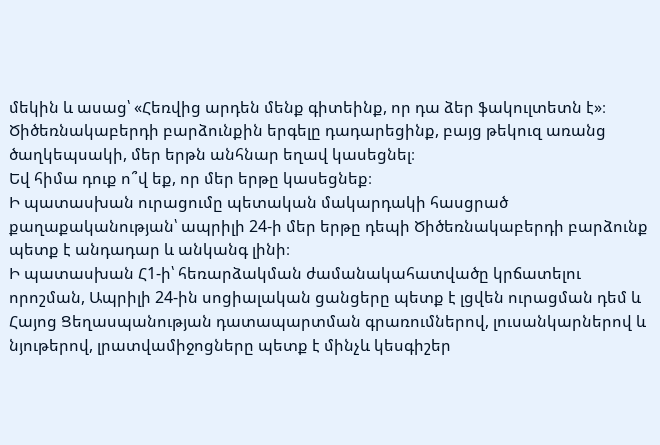մեկին և ասաց՝ «Հեռվից արդեն մենք գիտեինք, որ դա ձեր ֆակուլտետն է»։ Ծիծեռնակաբերդի բարձունքին երգելը դադարեցինք, բայց թեկուզ առանց ծաղկեպսակի, մեր երթն անհնար եղավ կասեցնել։
Եվ հիմա դուք ո՞վ եք, որ մեր երթը կասեցնեք։
Ի պատասխան ուրացումը պետական մակարդակի հասցրած քաղաքականության՝ ապրիլի 24-ի մեր երթը դեպի Ծիծեռնակաբերդի բարձունք պետք է անդադար և անկանգ լինի։
Ի պատասխան Հ1-ի՝ հեռարձակման ժամանակահատվածը կրճատելու որոշման, Ապրիլի 24-ին սոցիալական ցանցերը պետք է լցվեն ուրացման դեմ և Հայոց Ցեղասպանության դատապարտման գրառումներով, լուսանկարներով և նյութերով, լրատվամիջոցները պետք է մինչև կեսգիշեր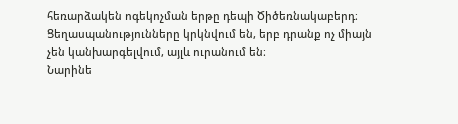հեռարձակեն ոգեկոչման երթը դեպի Ծիծեռնակաբերդ։
Ցեղասպանությունները կրկնվում են, երբ դրանք ոչ միայն չեն կանխարգելվում, այլև ուրանում են։
Նարինե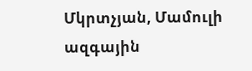Մկրտչյան, Մամուլի ազգային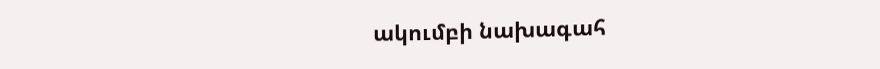ակումբի նախագահ